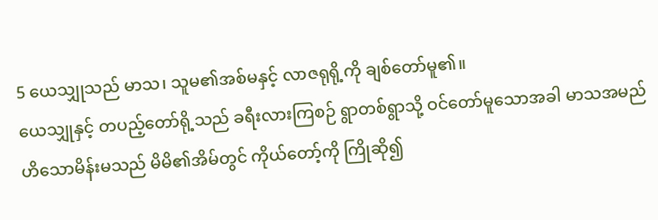5 ယေသျှုသည် မာသ၊ သူမ၏အစ်မနှင့် လာဇရုရို့ကို ချစ်တော်မူ၏။
ယေသျှုနှင့် တပည့်တော်ရို့သည် ခရီးလားကြစဉ် ရွာတစ်ရွာသို့ ဝင်တော်မူသောအခါ မာသအမည်ဟိသောမိန်းမသည် မိမိ၏အိမ်တွင် ကိုယ်တော့်ကို ကြိုဆို၍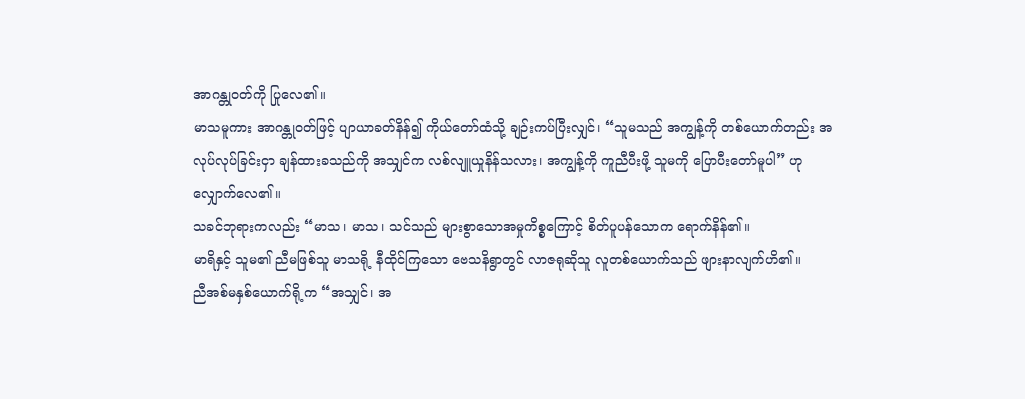အာဂန္တုဝတ်ကို ပြုလေ၏။
မာသမူကား အာဂန္တုဝတ်ဖြင့် ပျာယာခတ်နိန်၍ ကိုယ်တော်ထံသို့ ချဉ်းကပ်ပြီးလျှင်၊ “သူမသည် အကျွန့်ကို တစ်ယောက်တည်း အလုပ်လုပ်ခြင်းငှာ ချန်ထားခသည်ကို အသျှင်က လစ်လျူယှုနိန်သလား၊ အကျွန့်ကို ကူညီပီးဖို့ သူမကို ပြောပီးတော်မူပါ” ဟု လျှောက်လေ၏။
သခင်ဘုရားကလည်း “မာသ၊ မာသ၊ သင်သည် များစွာသောအမှုကိစ္စကြောင့် စိတ်ပူပန်သောက ရောက်နိန်၏။
မာရိနှင့် သူမ၏ ညီမဖြစ်သူ မာသရို့ နီထိုင်ကြသော ဗေသနိရွာတွင် လာဇရုဆိုသူ လူတစ်ယောက်သည် ဖျားနာလျက်ဟိ၏။
ညီအစ်မနှစ်ယောက်ရို့က “အသျှင်၊ အ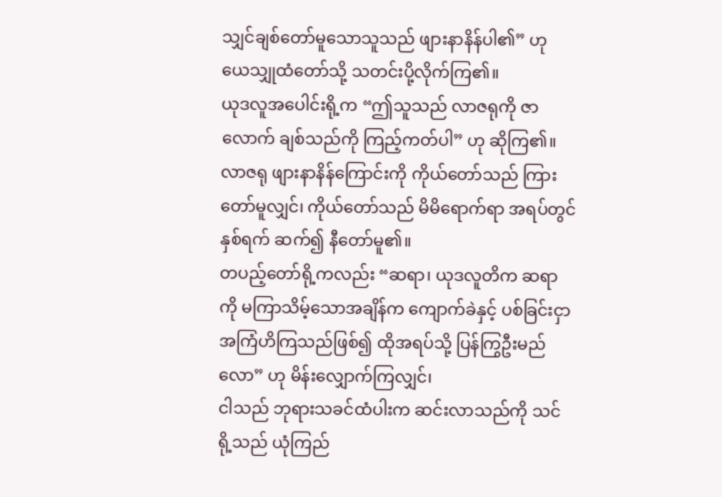သျှင်ချစ်တော်မူသောသူသည် ဖျားနာနိန်ပါ၏” ဟု ယေသျှုထံတော်သို့ သတင်းပို့လိုက်ကြ၏။
ယုဒလူအပေါင်းရို့က “ဤသူသည် လာဇရုကို ဇာလောက် ချစ်သည်ကို ကြည့်ကတ်ပါ” ဟု ဆိုကြ၏။
လာဇရု ဖျားနာနိန်ကြောင်းကို ကိုယ်တော်သည် ကြားတော်မူလျှင်၊ ကိုယ်တော်သည် မိမိရောက်ရာ အရပ်တွင် နှစ်ရက် ဆက်၍ နီတော်မူ၏။
တပည့်တော်ရို့ကလည်း “ဆရာ၊ ယုဒလူတိက ဆရာကို မကြာသိမ့်သောအချိန်က ကျောက်ခဲနှင့် ပစ်ခြင်းငှာ အကြံဟိကြသည်ဖြစ်၍ ထိုအရပ်သို့ ပြန်ကြွဦးမည်လော” ဟု မိန်းလျှောက်ကြလျှင်၊
ငါသည် ဘုရားသခင်ထံပါးက ဆင်းလာသည်ကို သင်ရို့သည် ယုံကြည်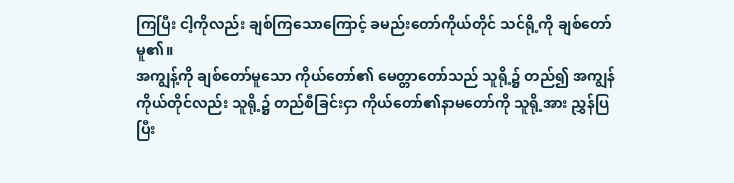ကြပြီး ငါ့ကိုလည်း ချစ်ကြသောကြောင့် ခမည်းတော်ကိုယ်တိုင် သင်ရို့ကို ချစ်တော်မူ၏။
အကျွန့်ကို ချစ်တော်မူသော ကိုယ်တော်၏ မေတ္တာတော်သည် သူရို့၌ တည်၍ အကျွန်ကိုယ်တိုင်လည်း သူရို့၌ တည်စီခြင်းငှာ ကိုယ်တော်၏နာမတော်ကို သူရို့အား ညွှန်ပြပြီး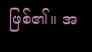ဖြစ်၏။ အ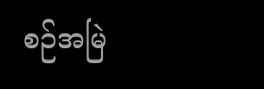စဉ်အမြဲ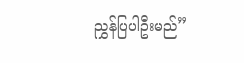ညွှန်ပြပါဦးမည်”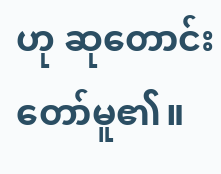ဟု ဆုတောင်းတော်မူ၏။